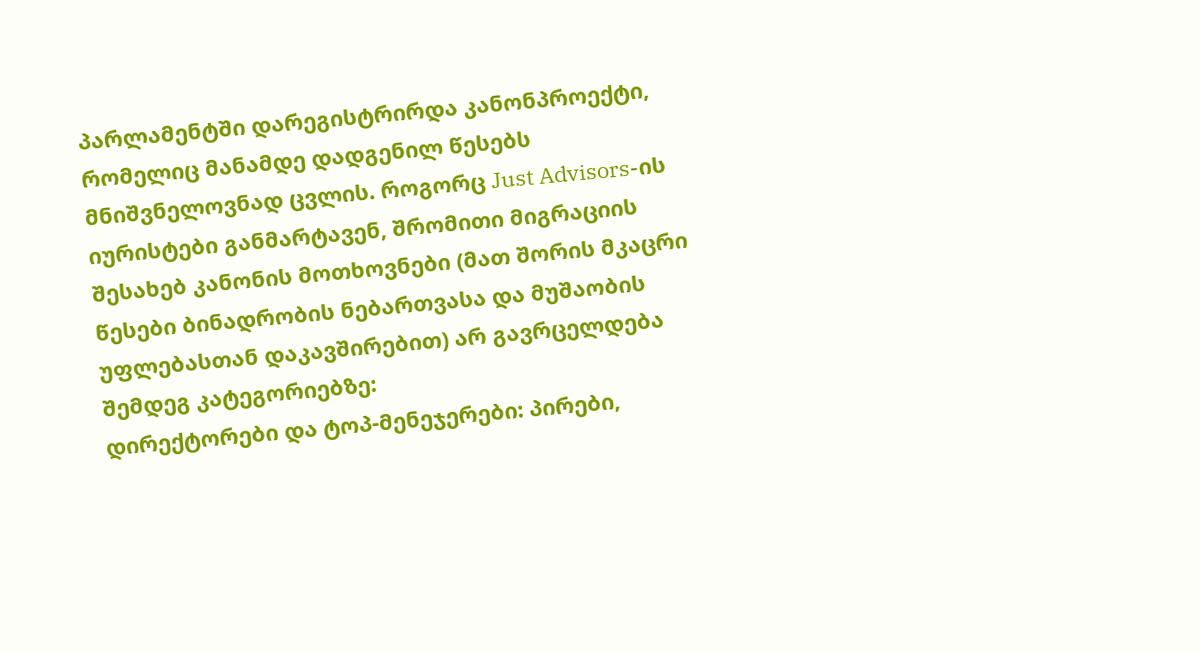პარლამენტში დარეგისტრირდა კანონპროექტი, რომელიც მანამდე დადგენილ წესებს მნიშვნელოვნად ცვლის. როგორც Just Advisors-ის იურისტები განმარტავენ, შრომითი მიგრაციის შესახებ კანონის მოთხოვნები (მათ შორის მკაცრი წესები ბინადრობის ნებართვასა და მუშაობის უფლებასთან დაკავშირებით) არ გავრცელდება შემდეგ კატეგორიებზე:
დირექტორები და ტოპ-მენეჯერები: პირები,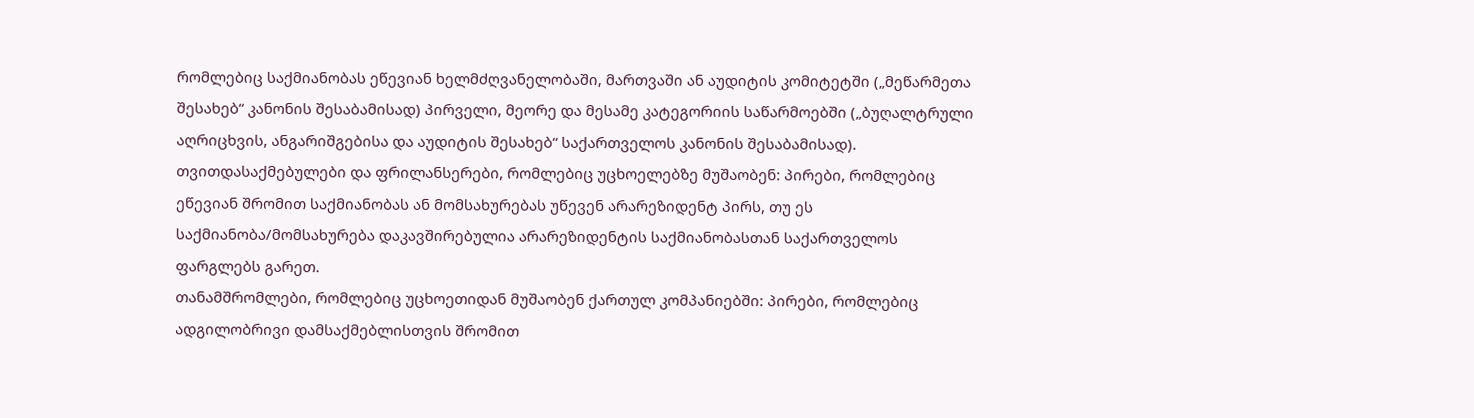რომლებიც საქმიანობას ეწევიან ხელმძღვანელობაში, მართვაში ან აუდიტის კომიტეტში („მეწარმეთა შესახებ“ კანონის შესაბამისად) პირველი, მეორე და მესამე კატეგორიის საწარმოებში („ბუღალტრული აღრიცხვის, ანგარიშგებისა და აუდიტის შესახებ“ საქართველოს კანონის შესაბამისად).
თვითდასაქმებულები და ფრილანსერები, რომლებიც უცხოელებზე მუშაობენ: პირები, რომლებიც ეწევიან შრომით საქმიანობას ან მომსახურებას უწევენ არარეზიდენტ პირს, თუ ეს საქმიანობა/მომსახურება დაკავშირებულია არარეზიდენტის საქმიანობასთან საქართველოს ფარგლებს გარეთ.
თანამშრომლები, რომლებიც უცხოეთიდან მუშაობენ ქართულ კომპანიებში: პირები, რომლებიც ადგილობრივი დამსაქმებლისთვის შრომით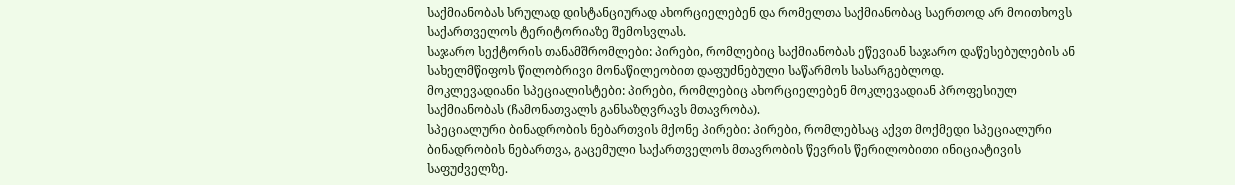საქმიანობას სრულად დისტანციურად ახორციელებენ და რომელთა საქმიანობაც საერთოდ არ მოითხოვს საქართველოს ტერიტორიაზე შემოსვლას.
საჯარო სექტორის თანამშრომლები: პირები, რომლებიც საქმიანობას ეწევიან საჯარო დაწესებულების ან სახელმწიფოს წილობრივი მონაწილეობით დაფუძნებული საწარმოს სასარგებლოდ.
მოკლევადიანი სპეციალისტები: პირები, რომლებიც ახორციელებენ მოკლევადიან პროფესიულ საქმიანობას (ჩამონათვალს განსაზღვრავს მთავრობა).
სპეციალური ბინადრობის ნებართვის მქონე პირები: პირები, რომლებსაც აქვთ მოქმედი სპეციალური ბინადრობის ნებართვა, გაცემული საქართველოს მთავრობის წევრის წერილობითი ინიციატივის საფუძველზე.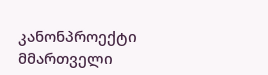კანონპროექტი მმართველი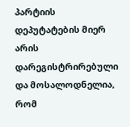პარტიის დეპუტატების მიერ არის დარეგისტრირებული და მოსალოდნელია, რომ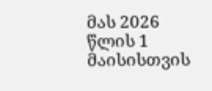მას 2026 წლის 1 მაისისთვის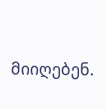მიიღებენ.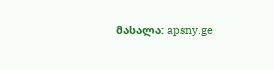მასალა: apsny.ge